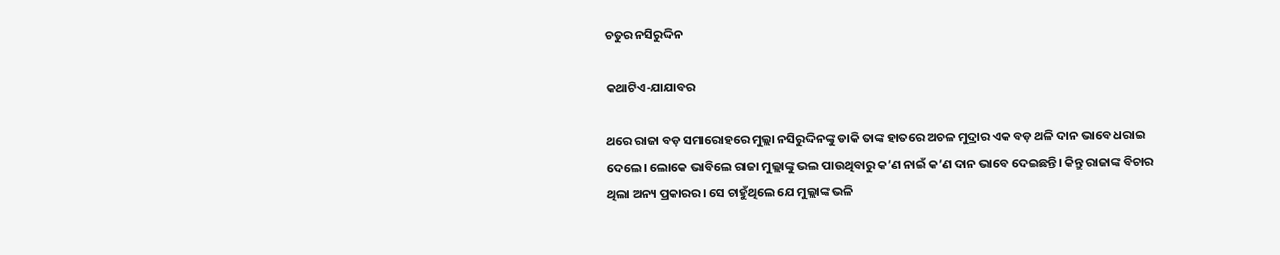ଚତୁର ନସିରୁଦ୍ଦିନ

କଥାଟିଏ-ଯାଯାବର

ଥରେ ରାଜା ବଡ଼ ସମାରୋହରେ ମୁଲ୍ଲା ନସିରୁଦ୍ଦିନଙ୍କୁ ଡାକି ତାଙ୍କ ହାତରେ ଅଚଳ ମୁଦ୍ରାର ଏକ ବଡ଼ ଥଳି ଦାନ ଭାବେ ଧରାଇ ଦେଲେ। ଲୋକେ ଭାବିଲେ ରାଜା ମୁଲ୍ଲାଙ୍କୁ ଭଲ ପାଉଥିବାରୁ କ’ଣ ନାଇଁ କ’ଣ ଦାନ ଭାବେ ଦେଇଛନ୍ତି। କିନ୍ତୁ ରାଜାଙ୍କ ବିଚାର ଥିଲା ଅନ୍ୟ ପ୍ରକାରର। ସେ ଚାହୁଁଥିଲେ ଯେ ମୁଲ୍ଲାଙ୍କ ଭଳି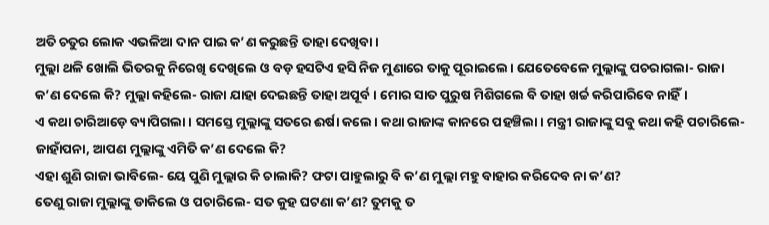ଅତି ଚତୁର ଲୋକ ଏଭଳିଆ ଦାନ ପାଇ କ’ଣ କରୁଛନ୍ତି ତାହା ଦେଖିବା।
ମୁଲ୍ଲା ଥଳି ଖୋଲି ଭିତରକୁ ନିରେଖି ଦେଖିଲେ ଓ ବଡ଼ ହସଟିଏ ହସି ନିଜ ମୁଣାରେ ତାକୁ ପୂରାଇଲେ। ଯେତେବେଳେ ମୁଲ୍ଲାଙ୍କୁ ପଚରାଗଲା- ରାଜା କ’ଣ ଦେଲେ କି? ମୁଲ୍ଲା କହିଲେ- ରାଜା ଯାହା ଦେଇଛନ୍ତି ତାହା ଅପୂର୍ବ। ମୋର ସାତ ପୁରୁଷ ମିଶିଗଲେ ବି ତାହା ଖର୍ଚ୍ଚ କରିପାରିବେ ନାହିଁ।
ଏ କଥା ଚାରିଆଡ଼େ ବ୍ୟାପିଗଲା। ସମସ୍ତେ ମୁଲ୍ଲାଙ୍କୁ ସତରେ ଈର୍ଷା କଲେ। କଥା ରାଜାଙ୍କ କାନରେ ପହଞ୍ଚିଲା। ମନ୍ତ୍ରୀ ରାଜାଙ୍କୁ ସବୁ କଥା କହି ପଚାରିଲେ- ଜାହାଁପନା, ଆପଣ ମୁଲ୍ଲାଙ୍କୁ ଏମିତି କ’ଣ ଦେଲେ କି?
ଏହା ଶୁଣି ରାଜା ଭାବିଲେ- ୟେ ପୁଣି ମୁଲ୍ଲାର କି ଚାଲାକି? ଫଟା ପାହୁଲାରୁ ବି କ’ଣ ମୁଲ୍ଲା ମହୁ ବାହାର କରିଦେବ ନା କ’ଣ?
ତେଣୁ ରାଜା ମୁଲ୍ଲାଙ୍କୁ ଡାକିଲେ ଓ ପଚାରିଲେ- ସତ କୁହ ଘଟଣା କ’ଣ? ତୁମକୁ ତ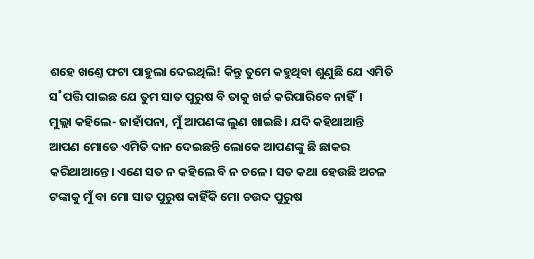ଶହେ ଖଣ୍ତେ ଫଟା ପାହୁଲା ଦେଇଥିଲି! କିନ୍ତୁ ତୁମେ କହୁଥିବା ଶୁଣୁଛି ଯେ ଏମିତି ସ˚ପତ୍ତି ପାଇଛ ଯେ ତୁମ ସାତ ପୁରୁଷ ବି ତାକୁ ଖର୍ଚ୍ଚ କରିପାରିବେ ନାହିଁ।
ମୁଲ୍ଲା କହିଲେ- ଜାହାଁପନା, ମୁଁ ଆପଣଙ୍କ ଲୁଣ ଖାଇଛି। ଯଦି କହିଥାଆନ୍ତି ଆପଣ ମୋତେ ଏମିତି ଦାନ ଦେଇଛନ୍ତି ଲୋକେ ଆପଣଙ୍କୁ ଛି ଛାକର କରିଥାଆନ୍ତେ। ଏଣେ ସତ ନ କହିଲେ ବି ନ ଚଳେ। ସତ କଥା ହେଉଛି ଅଚଳ ଟଙ୍କାକୁ ମୁଁ ବା ମୋ ସାତ ପୁରୁଷ କାହିଁକି ମୋ ଚଉଦ ପୁରୁଷ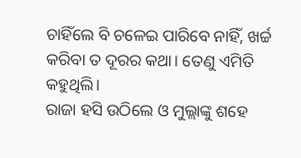ଚାହିଁଲେ ବି ଚଳେଇ ପାରିବେ ନାହିଁ, ଖର୍ଚ୍ଚ କରିବା ତ ଦୂରର କଥା। ତେଣୁ ଏମିତି କହୁଥିଲି।
ରାଜା ହସି ଉଠିଲେ ଓ ମୁଲ୍ଲାଙ୍କୁ ଶହେ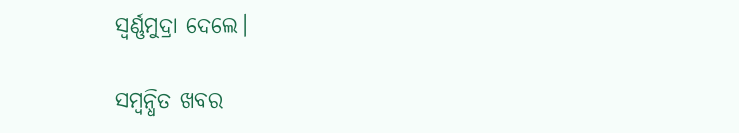ସ୍ବର୍ଣ୍ଣମୁଦ୍ରା ଦେଲେ।

ସମ୍ବନ୍ଧିତ ଖବର